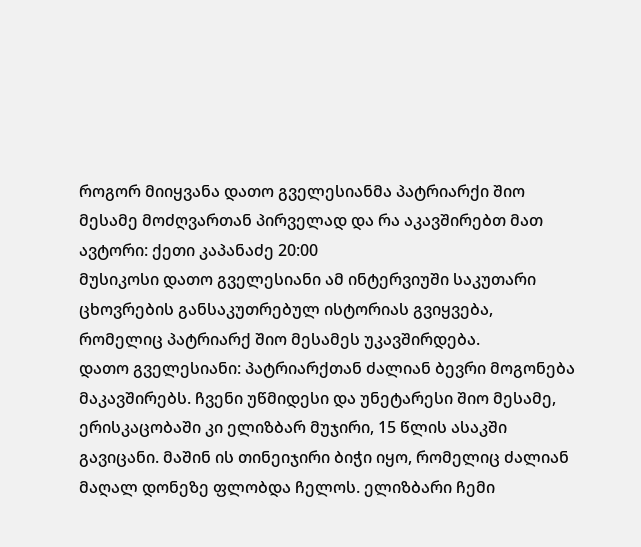როგორ მიიყვანა დათო გველესიანმა პატრიარქი შიო მესამე მოძღვართან პირველად და რა აკავშირებთ მათ
ავტორი: ქეთი კაპანაძე 20:00
მუსიკოსი დათო გველესიანი ამ ინტერვიუში საკუთარი ცხოვრების განსაკუთრებულ ისტორიას გვიყვება, რომელიც პატრიარქ შიო მესამეს უკავშირდება.
დათო გველესიანი: პატრიარქთან ძალიან ბევრი მოგონება მაკავშირებს. ჩვენი უწმიდესი და უნეტარესი შიო მესამე, ერისკაცობაში კი ელიზბარ მუჯირი, 15 წლის ასაკში გავიცანი. მაშინ ის თინეიჯირი ბიჭი იყო, რომელიც ძალიან მაღალ დონეზე ფლობდა ჩელოს. ელიზბარი ჩემი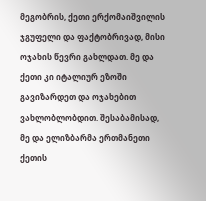მეგობრის, ქეთი ერქომაიშვილის ჯგუფელი და ფაქტობრივად, მისი ოჯახის წევრი გახლდათ. მე და ქეთი კი იტალიურ ეზოში გავიზარდეთ და ოჯახებით ვახლობლობდით. შესაბამისად, მე და ელიზბარმა ერთმანეთი ქეთის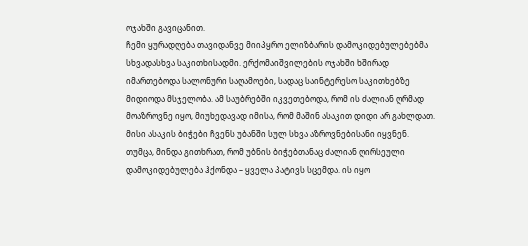ოჯახში გავიცანით.
ჩემი ყურადღება თავიდანვე მიიპყრო ელიზბარის დამოკიდებულებებმა სხვადასხვა საკითხისადმი. ერქომაიშვილების ოჯახში ხშირად იმართებოდა სალონური საღამოები, სადაც საინტერესო საკითხებზე მიდიოდა მსჯელობა. ამ საუბრებში იკვეთებოდა, რომ ის ძალიან ღრმად მოაზროვნე იყო, მიუხედავად იმისა, რომ მაშინ ასაკით დიდი არ გახლდათ. მისი ასაკის ბიჭები ჩვენს უბანში სულ სხვა აზროვნებისანი იყვნენ. თუმცა, მინდა გითხრათ, რომ უბნის ბიჭებთანაც ძალიან ღირსეული დამოკიდებულება ჰქონდა – ყველა პატივს სცემდა. ის იყო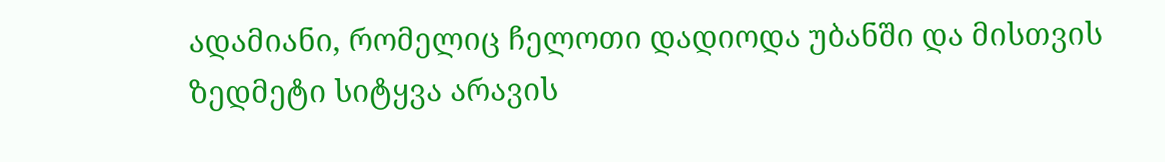ადამიანი, რომელიც ჩელოთი დადიოდა უბანში და მისთვის ზედმეტი სიტყვა არავის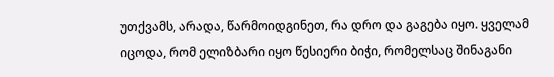უთქვამს, არადა, წარმოიდგინეთ, რა დრო და გაგება იყო. ყველამ იცოდა, რომ ელიზბარი იყო წესიერი ბიჭი, რომელსაც შინაგანი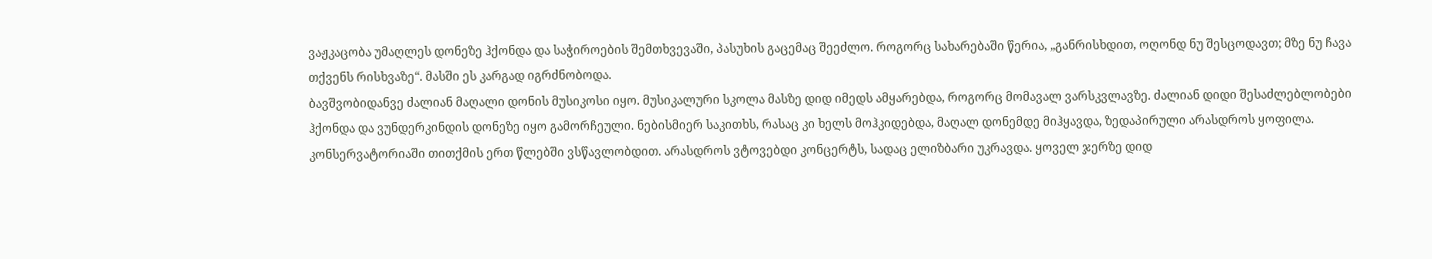ვაჟკაცობა უმაღლეს დონეზე ჰქონდა და საჭიროების შემთხვევაში, პასუხის გაცემაც შეეძლო. როგორც სახარებაში წერია, „განრისხდით, ოღონდ ნუ შესცოდავთ; მზე ნუ ჩავა თქვენს რისხვაზე“. მასში ეს კარგად იგრძნობოდა.
ბავშვობიდანვე ძალიან მაღალი დონის მუსიკოსი იყო. მუსიკალური სკოლა მასზე დიდ იმედს ამყარებდა, როგორც მომავალ ვარსკვლავზე. ძალიან დიდი შესაძლებლობები ჰქონდა და ვუნდერკინდის დონეზე იყო გამორჩეული. ნებისმიერ საკითხს, რასაც კი ხელს მოჰკიდებდა, მაღალ დონემდე მიჰყავდა, ზედაპირული არასდროს ყოფილა.
კონსერვატორიაში თითქმის ერთ წლებში ვსწავლობდით. არასდროს ვტოვებდი კონცერტს, სადაც ელიზბარი უკრავდა. ყოველ ჯერზე დიდ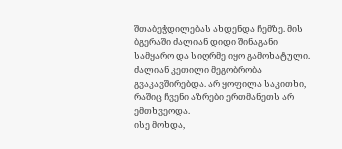შთაბეჭდილებას ახდენდა ჩემზე. მის ბგერაში ძალიან დიდი შინაგანი სამყარო და სიღრმე იყო გამოხატული.
ძალიან კეთილი მეგობრობა გვაკავშირებდა. არ ყოფილა საკითხი, რაშიც ჩვენი აზრები ერთმანეთს არ ემთხვეოდა.
ისე მოხდა,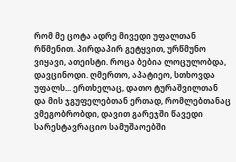რომ მე ცოტა ადრე მივედი უფალთან რწმენით. პირდაპირ გეტყვით, ურწმუნო ვიყავი, ათეისტი. როცა ბებია ლოცულობდა, დავცინოდი. ღმერთო, აპატიეო, სთხოვდა უფალს... ერთხელაც, დათო ტურაშვილთან და მის ჯგუფელებთან ერთად, რომლებთანაც ვმეგობრობდი, დავით გარეჯში წავედი სარესტავრაციო სამუშაოებში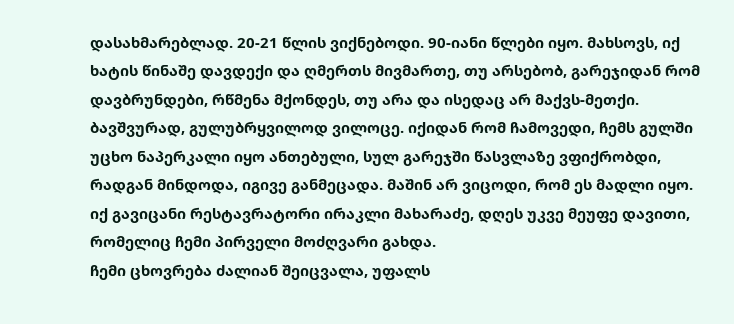დასახმარებლად. 20-21 წლის ვიქნებოდი. 90-იანი წლები იყო. მახსოვს, იქ ხატის წინაშე დავდექი და ღმერთს მივმართე, თუ არსებობ, გარეჯიდან რომ დავბრუნდები, რწმენა მქონდეს, თუ არა და ისედაც არ მაქვს-მეთქი. ბავშვურად, გულუბრყვილოდ ვილოცე. იქიდან რომ ჩამოვედი, ჩემს გულში უცხო ნაპერკალი იყო ანთებული, სულ გარეჯში წასვლაზე ვფიქრობდი, რადგან მინდოდა, იგივე განმეცადა. მაშინ არ ვიცოდი, რომ ეს მადლი იყო.
იქ გავიცანი რესტავრატორი ირაკლი მახარაძე, დღეს უკვე მეუფე დავითი, რომელიც ჩემი პირველი მოძღვარი გახდა.
ჩემი ცხოვრება ძალიან შეიცვალა, უფალს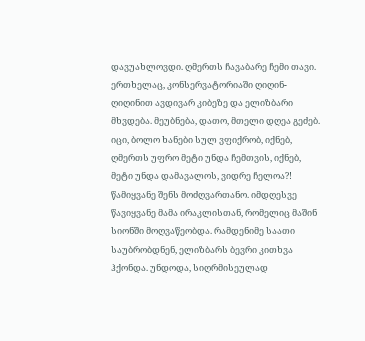დავუახლოვდი. ღმერთს ჩავაბარე ჩემი თავი.
ერთხელაც, კონსერვატორიაში ღიღინ-ღიღინით ავდივარ კიბეზე და ელიზბარი მხვდება. მეუბნება, დათო, მთელი დღეა გეძებ.
იცი, ბოლო ხანები სულ ვფიქრობ, იქნებ, ღმერთს უფრო მეტი უნდა ჩემთვის, იქნებ, მეტი უნდა დამავალოს, ვიდრე ჩელოა?! წამიყვანე შენს მოძღვართანო. იმდღესვე წავიყვანე მამა ირაკლისთან, რომელიც მაშინ სიონში მოღვაწეობდა. რამდენიმე საათი საუბრობდნენ, ელიზბარს ბევრი კითხვა ჰქონდა. უნდოდა, სიღრმისეულად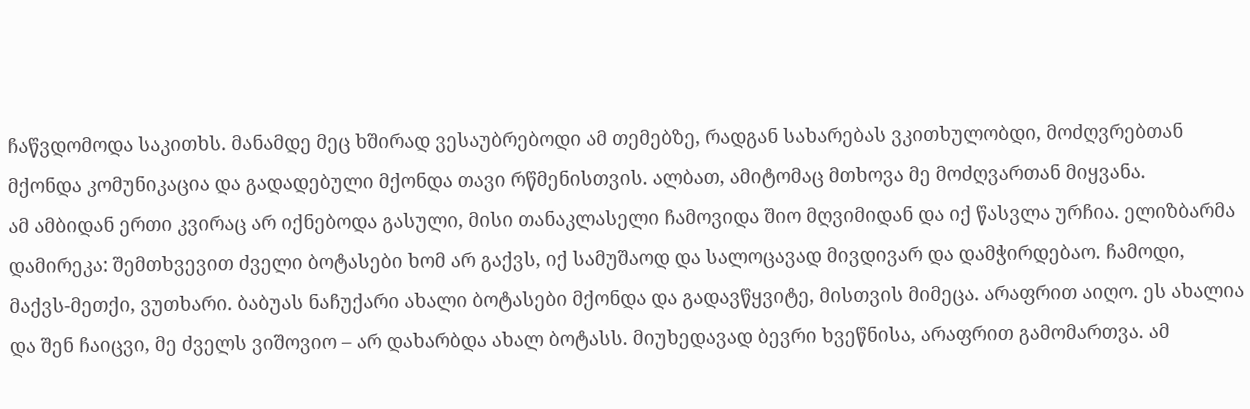ჩაწვდომოდა საკითხს. მანამდე მეც ხშირად ვესაუბრებოდი ამ თემებზე, რადგან სახარებას ვკითხულობდი, მოძღვრებთან მქონდა კომუნიკაცია და გადადებული მქონდა თავი რწმენისთვის. ალბათ, ამიტომაც მთხოვა მე მოძღვართან მიყვანა.
ამ ამბიდან ერთი კვირაც არ იქნებოდა გასული, მისი თანაკლასელი ჩამოვიდა შიო მღვიმიდან და იქ წასვლა ურჩია. ელიზბარმა დამირეკა: შემთხვევით ძველი ბოტასები ხომ არ გაქვს, იქ სამუშაოდ და სალოცავად მივდივარ და დამჭირდებაო. ჩამოდი, მაქვს-მეთქი, ვუთხარი. ბაბუას ნაჩუქარი ახალი ბოტასები მქონდა და გადავწყვიტე, მისთვის მიმეცა. არაფრით აიღო. ეს ახალია და შენ ჩაიცვი, მე ძველს ვიშოვიო – არ დახარბდა ახალ ბოტასს. მიუხედავად ბევრი ხვეწნისა, არაფრით გამომართვა. ამ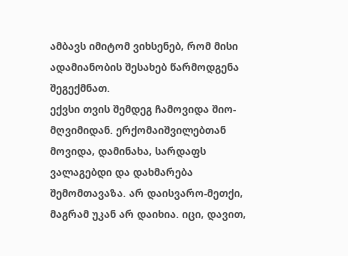ამბავს იმიტომ ვიხსენებ, რომ მისი ადამიანობის შესახებ წარმოდგენა შეგექმნათ.
ექვსი თვის შემდეგ ჩამოვიდა შიო-მღვიმიდან. ერქომაიშვილებთან მოვიდა, დამინახა, სარდაფს ვალაგებდი და დახმარება შემომთავაზა. არ დაისვარო-მეთქი, მაგრამ უკან არ დაიხია. იცი, დავით,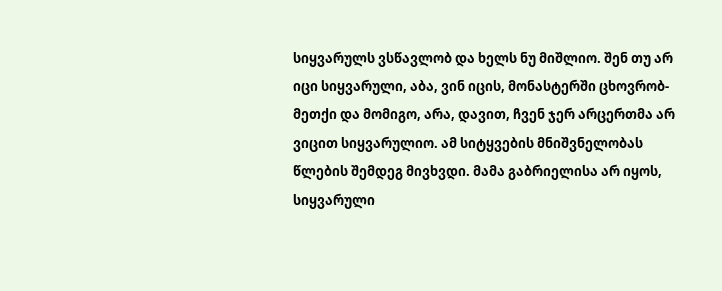სიყვარულს ვსწავლობ და ხელს ნუ მიშლიო. შენ თუ არ იცი სიყვარული, აბა, ვინ იცის, მონასტერში ცხოვრობ-მეთქი და მომიგო, არა, დავით, ჩვენ ჯერ არცერთმა არ ვიცით სიყვარულიო. ამ სიტყვების მნიშვნელობას წლების შემდეგ მივხვდი. მამა გაბრიელისა არ იყოს, სიყვარული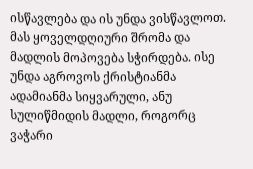ისწავლება და ის უნდა ვისწავლოთ. მას ყოველდღიური შრომა და მადლის მოპოვება სჭირდება. ისე უნდა აგროვოს ქრისტიანმა ადამიანმა სიყვარული, ანუ სულიწმიდის მადლი, როგორც ვაჭარი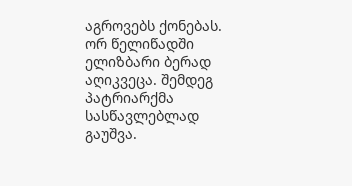აგროვებს ქონებას.
ორ წელიწადში ელიზბარი ბერად აღიკვეცა. შემდეგ პატრიარქმა სასწავლებლად გაუშვა.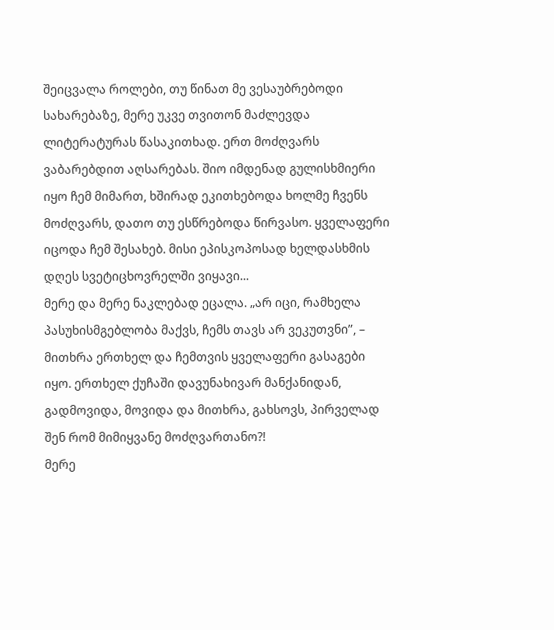შეიცვალა როლები, თუ წინათ მე ვესაუბრებოდი სახარებაზე, მერე უკვე თვითონ მაძლევდა ლიტერატურას წასაკითხად. ერთ მოძღვარს ვაბარებდით აღსარებას. შიო იმდენად გულისხმიერი იყო ჩემ მიმართ, ხშირად ეკითხებოდა ხოლმე ჩვენს მოძღვარს, დათო თუ ესწრებოდა წირვასო. ყველაფერი იცოდა ჩემ შესახებ. მისი ეპისკოპოსად ხელდასხმის დღეს სვეტიცხოვრელში ვიყავი...
მერე და მერე ნაკლებად ეცალა. „არ იცი, რამხელა პასუხისმგებლობა მაქვს, ჩემს თავს არ ვეკუთვნი”, – მითხრა ერთხელ და ჩემთვის ყველაფერი გასაგები იყო. ერთხელ ქუჩაში დავუნახივარ მანქანიდან, გადმოვიდა, მოვიდა და მითხრა, გახსოვს, პირველად შენ რომ მიმიყვანე მოძღვართანო?!
მერე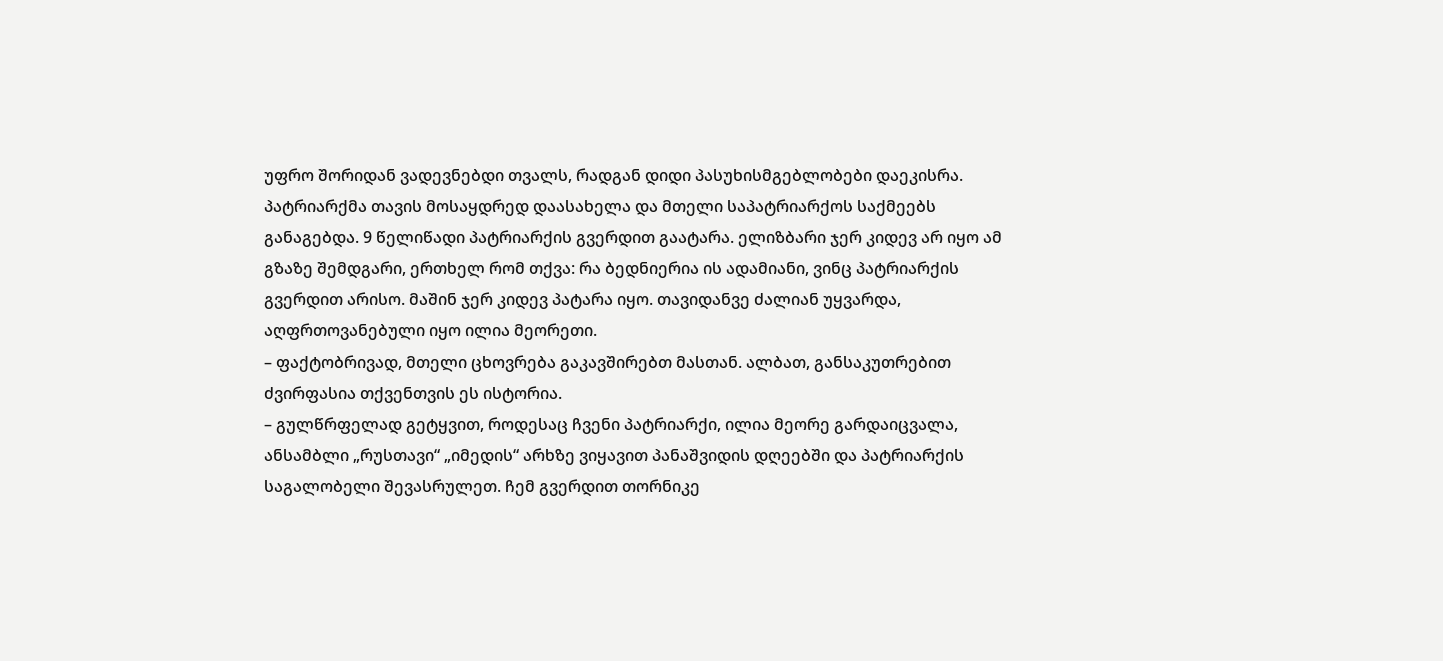უფრო შორიდან ვადევნებდი თვალს, რადგან დიდი პასუხისმგებლობები დაეკისრა. პატრიარქმა თავის მოსაყდრედ დაასახელა და მთელი საპატრიარქოს საქმეებს განაგებდა. 9 წელიწადი პატრიარქის გვერდით გაატარა. ელიზბარი ჯერ კიდევ არ იყო ამ გზაზე შემდგარი, ერთხელ რომ თქვა: რა ბედნიერია ის ადამიანი, ვინც პატრიარქის გვერდით არისო. მაშინ ჯერ კიდევ პატარა იყო. თავიდანვე ძალიან უყვარდა, აღფრთოვანებული იყო ილია მეორეთი.
– ფაქტობრივად, მთელი ცხოვრება გაკავშირებთ მასთან. ალბათ, განსაკუთრებით ძვირფასია თქვენთვის ეს ისტორია.
– გულწრფელად გეტყვით, როდესაც ჩვენი პატრიარქი, ილია მეორე გარდაიცვალა, ანსამბლი „რუსთავი“ „იმედის“ არხზე ვიყავით პანაშვიდის დღეებში და პატრიარქის საგალობელი შევასრულეთ. ჩემ გვერდით თორნიკე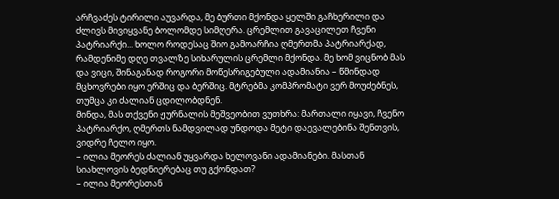არჩვაძეს ტირილი აუვარდა, მე ბურთი მქონდა ყელში გაჩხერილი და ძლივს მივიყვანე ბოლომდე სიმღერა. ცრემლით გავაცილეთ ჩვენი პატრიარქი... ხოლო როდესაც შიო გამოარჩია ღმერთმა პატრიარქად, რამდენიმე დღე თვალზე სიხარულის ცრემლი მქონდა. მე ხომ ვიცნობ მას და ვიცი, შინაგანად როგორი მოწესრიგებული ადამიანია – წმინდად მცხოვრები იყო ერშიც და ბერშიც. მტრებმა კომპრომატი ვერ მოუძებნეს, თუმცა კი ძალიან ცდილობდნენ.
მინდა, მას თქვენი ჟურნალის მეშვეობით ვუთხრა: მართალი იყავი, ჩვენო პატრიარქო, ღმერთს ნამდვილად უნდოდა მეტი დაევალებინა შენთვის, ვიდრე ჩელო იყო.
– ილია მეორეს ძალიან უყვარდა ხელოვანი ადამიანები. მასთან სიახლოვის ბედნიერებაც თუ გქონდათ?
– ილია მეორესთან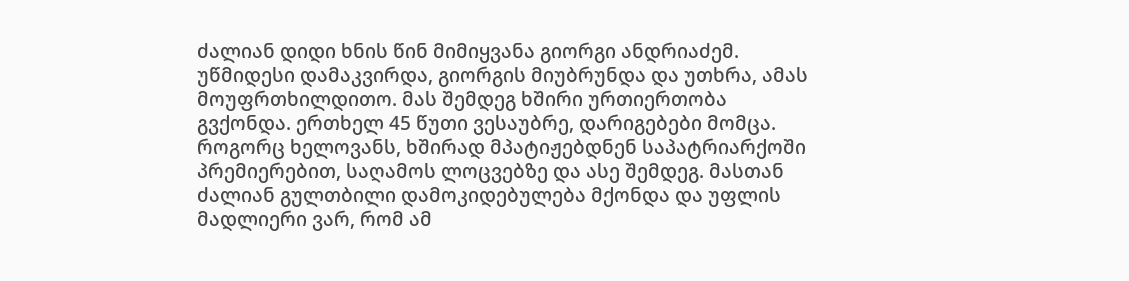ძალიან დიდი ხნის წინ მიმიყვანა გიორგი ანდრიაძემ. უწმიდესი დამაკვირდა, გიორგის მიუბრუნდა და უთხრა, ამას მოუფრთხილდითო. მას შემდეგ ხშირი ურთიერთობა გვქონდა. ერთხელ 45 წუთი ვესაუბრე, დარიგებები მომცა. როგორც ხელოვანს, ხშირად მპატიჟებდნენ საპატრიარქოში პრემიერებით, საღამოს ლოცვებზე და ასე შემდეგ. მასთან ძალიან გულთბილი დამოკიდებულება მქონდა და უფლის მადლიერი ვარ, რომ ამ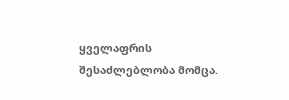ყველაფრის შესაძლებლობა მომცა.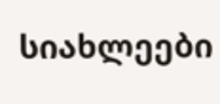სიახლეები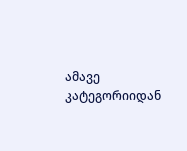ამავე კატეგორიიდან